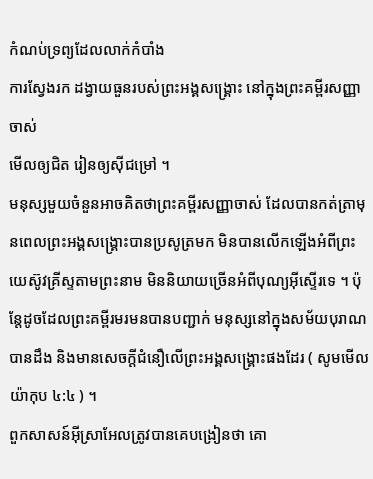កំណប់ទ្រព្យដែលលាក់កំបាំង
ការស្វែងរក ដង្វាយធួនរបស់ព្រះអង្គសង្រ្គោះ នៅក្នុងព្រះគម្ពីរសញ្ញាចាស់
មើលឲ្យជិត រៀនឲ្យស៊ីជម្រៅ ។
មនុស្សមួយចំនួនអាចគិតថាព្រះគម្ពីរសញ្ញាចាស់ ដែលបានកត់ត្រាមុនពេលព្រះអង្គសង្គ្រោះបានប្រសូត្រមក មិនបានលើកឡើងអំពីព្រះយេស៊ូវគ្រីស្ទតាមព្រះនាម មិននិយាយច្រើនអំពីបុណ្យអ៊ីស្ទើរទេ ។ ប៉ុន្តែដូចដែលព្រះគម្ពីរមរមនបានបញ្ជាក់ មនុស្សនៅក្នុងសម័យបុរាណបានដឹង និងមានសេចក្តីជំនឿលើព្រះអង្គសង្គ្រោះផងដែរ ( សូមមើល យ៉ាកុប ៤:៤ ) ។
ពួកសាសន៍អ៊ីស្រាអែលត្រូវបានគេបង្រៀនថា គោ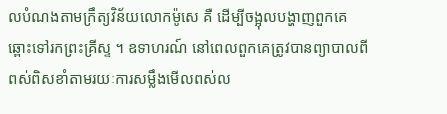លបំណងតាមក្រឹត្យវិន័យលោកម៉ូសេ គឺ ដើម្បីចង្អុលបង្ហាញពួកគេឆ្ពោះទៅរកព្រះគ្រីស្ទ ។ ឧទាហរណ៍ នៅពេលពួកគេត្រូវបានព្យាបាលពីពស់ពិសខាំតាមរយៈការសម្លឹងមើលពស់ល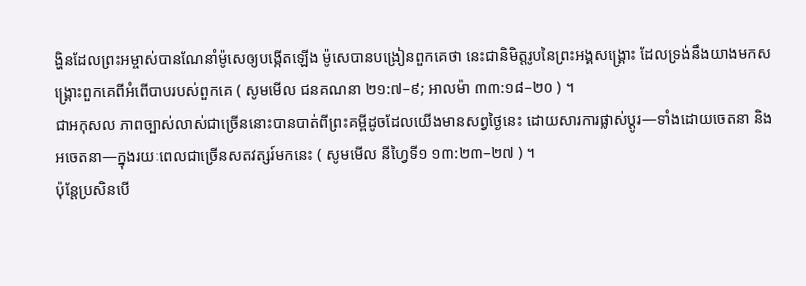ង្ហិនដែលព្រះអម្ចាស់បានណែនាំម៉ូសេឲ្យបង្កើតឡើង ម៉ូសេបានបង្រៀនពួកគេថា នេះជានិមិត្តរូបនៃព្រះអង្គសង្គ្រោះ ដែលទ្រង់នឹងយាងមកសង្គ្រោះពួកគេពីអំពើបាបរបស់ពួកគេ ( សូមមើល ជនគណនា ២១:៧–៩; អាលម៉ា ៣៣:១៨–២០ ) ។
ជាអកុសល ភាពច្បាស់លាស់ជាច្រើននោះបានបាត់ពីព្រះគម្ពីដូចដែលយើងមានសព្វថ្ងៃនេះ ដោយសារការផ្លាស់ប្តូរ—ទាំងដោយចេតនា និងអចេតនា—ក្នុងរយៈពេលជាច្រើនសតវត្សរ៍មកនេះ ( សូមមើល នីហ្វៃទី១ ១៣:២៣–២៧ ) ។
ប៉ុន្តែប្រសិនបើ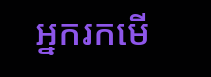អ្នករកមើ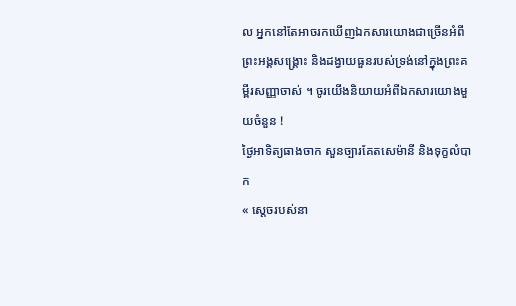ល អ្នកនៅតែអាចរកឃើញឯកសារយោងជាច្រើនអំពីព្រះអង្គសង្គ្រោះ និងដង្វាយធួនរបស់ទ្រង់នៅក្នុងព្រះគម្ពីរសញ្ញាចាស់ ។ ចូរយើងនិយាយអំពីឯកសារយោងមួយចំនួន !
ថ្ងៃអាទិត្យធាងចាក សួនច្បារគែតសេម៉ានី និងទុក្ខលំបាក
« ស្តេចរបស់នា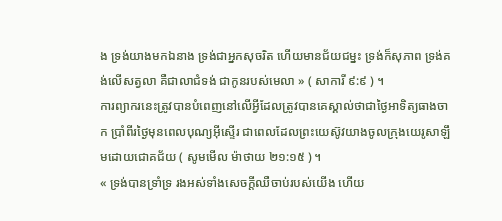ង ទ្រង់យាងមកឯនាង ទ្រង់ជាអ្នកសុចរិត ហើយមានជ័យជម្នះ ទ្រង់ក៏សុភាព ទ្រង់គង់លើសត្វលា គឺជាលាជំទង់ ជាកូនរបស់មេលា » ( សាការី ៩:៩ ) ។
ការព្យាករនេះត្រូវបានបំពេញនៅលើអ្វីដែលត្រូវបានគេស្គាល់ថាជាថ្ងៃអាទិត្យធាងចាក ប្រាំពីរថ្ងៃមុនពេលបុណ្យអ៊ីស្ទើរ ជាពេលដែលព្រះយេស៊ូវយាងចូលក្រុងយេរូសាឡឹមដោយជោគជ័យ ( សូមមើល ម៉ាថាយ ២១:១៥ ) ។
« ទ្រង់បានទ្រាំទ្រ រងអស់ទាំងសេចក្ដីឈឺចាប់របស់យើង ហើយ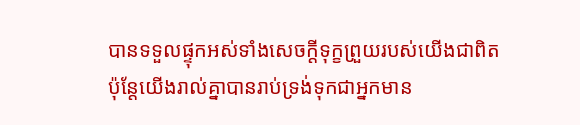បានទទួលផ្ទុកអស់ទាំងសេចក្ដីទុក្ខព្រួយរបស់យើងជាពិត ប៉ុន្តែយើងរាល់គ្នាបានរាប់ទ្រង់ទុកជាអ្នកមាន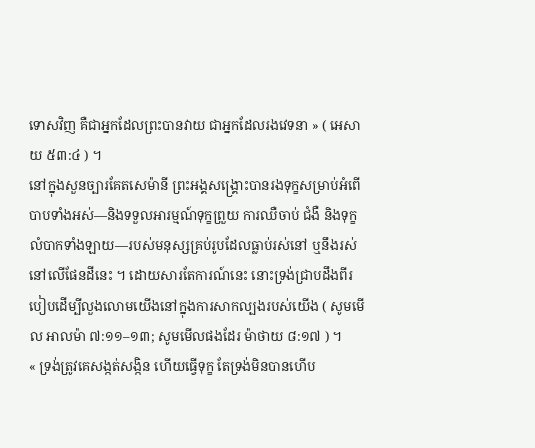ទោសវិញ គឺជាអ្នកដែលព្រះបានវាយ ជាអ្នកដែលរងវេទនា » ( អេសាយ ៥៣:៤ ) ។
នៅក្នុងសួនច្បារគែតសេម៉ានី ព្រះអង្គសង្គ្រោះបានរងទុក្ខសម្រាប់អំពើបាបទាំងអស់—និងទទួលអារម្មណ៍ទុក្ខព្រួយ ការឈឺចាប់ ជំងឺ និងទុក្ខលំបាកទាំងឡាយ—របស់មនុស្សគ្រប់រូបដែលធ្លាប់រស់នៅ ឬនឹងរស់នៅលើផែនដីនេះ ។ ដោយសារតែការណ៍នេះ នោះទ្រង់ជ្រាបដឹងពីរបៀបដើម្បីលួងលោមយើងនៅក្នុងការសាកល្បងរបស់យើង ( សូមមើល អាលម៉ា ៧:១១–១៣; សូមមើលផងដែរ ម៉ាថាយ ៨:១៧ ) ។
« ទ្រង់ត្រូវគេសង្កត់សង្កិន ហើយធ្វើទុក្ខ តែទ្រង់មិនបានហើប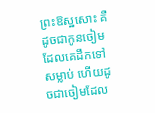ព្រះឱស្ឋសោះ គឺដូចជាកូនចៀមដែលគេដឹកទៅសម្លាប់ ហើយដូចជាចៀមដែល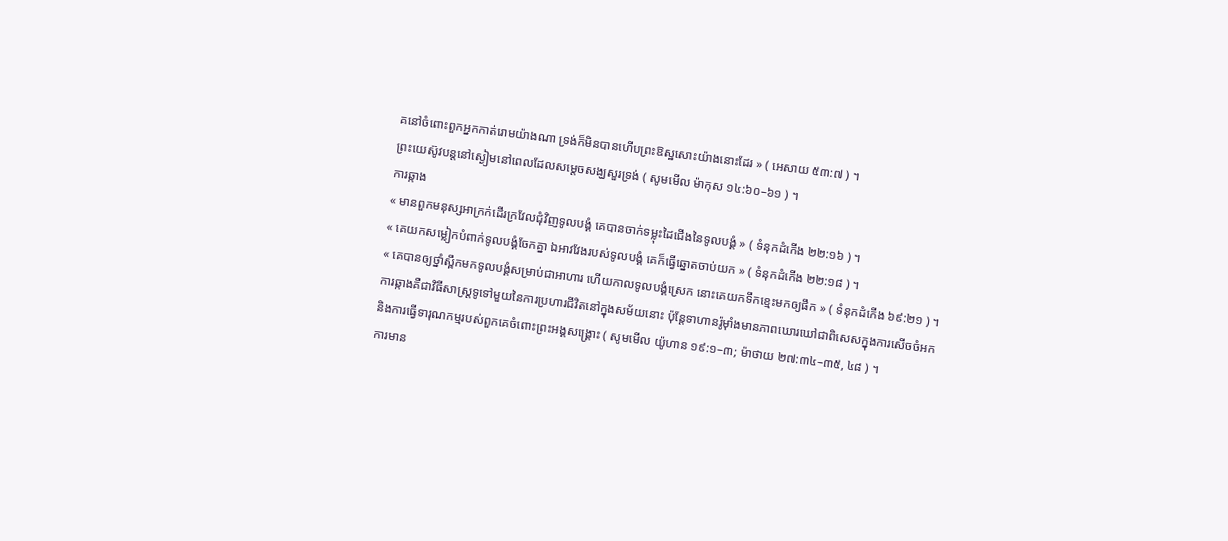គនៅចំពោះពួកអ្នកកាត់រោមយ៉ាងណា ទ្រង់ក៏មិនបានហើបព្រះឱស្ឋសោះយ៉ាងនោះដែរ » ( អេសាយ ៥៣:៧ ) ។
ព្រះយេស៊ូវបន្តនៅស្ងៀមនៅពេលដែលសម្ដេចសង្ឃសួរទ្រង់ ( សូមមើល ម៉ាកុស ១៤:៦០–៦១ ) ។
ការឆ្កាង
« មានពួកមនុស្សអាក្រក់ដើរក្រវែលជុំវិញទូលបង្គំ គេបានចាក់ទម្លុះដៃជើងនៃទូលបង្គំ » ( ទំនុកដំកើង ២២:១៦ ) ។
« គេយកសម្លៀកបំពាក់ទូលបង្គំចែកគ្នា ឯអាវវែងរបស់ទូលបង្គំ គេក៏ធ្វើឆ្នោតចាប់យក » ( ទំនុកដំកើង ២២:១៨ ) ។
« គេបានឲ្យថ្នាំស្ពឹកមកទូលបង្គំសម្រាប់ជាអាហារ ហើយកាលទូលបង្គំស្រេក នោះគេយកទឹកខ្មេះមកឲ្យផឹក » ( ទំនុកដំកើង ៦៩:២១ ) ។
ការឆ្កាងគឺជាវិធីសាស្រ្តទូទៅមួយនៃការប្រហារជីវិតនៅក្នុងសម័យនោះ ប៉ុន្តែទាហានរ៉ូម៉ាំងមានភាពឃោរឃៅជាពិសេសក្នុងការសើចចំអក និងការធ្វើទារុណកម្មរបស់ពួកគេចំពោះព្រះអង្គសង្គ្រោះ ( សូមមើល យ៉ូហាន ១៩:១–៣; ម៉ាថាយ ២៧:៣៤–៣៥, ៤៨ ) ។
ការមាន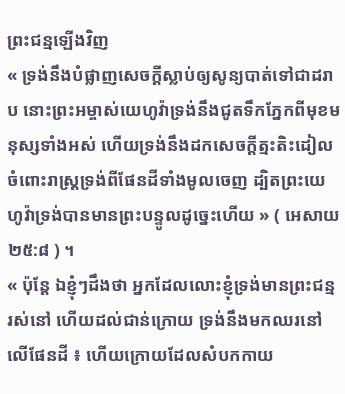ព្រះជន្មឡើងវិញ
« ទ្រង់នឹងបំផ្លាញសេចក្ដីស្លាប់ឲ្យសូន្យបាត់ទៅជាដរាប នោះព្រះអម្ចាស់យេហូវ៉ាទ្រង់នឹងជូតទឹកភ្នែកពីមុខមនុស្សទាំងអស់ ហើយទ្រង់នឹងដកសេចក្ដីត្មះតិះដៀលចំពោះរាស្ត្រទ្រង់ពីផែនដីទាំងមូលចេញ ដ្បិតព្រះយេហូវ៉ាទ្រង់បានមានព្រះបន្ទូលដូច្នេះហើយ » ( អេសាយ ២៥:៨ ) ។
« ប៉ុន្តែ ឯខ្ញុំៗដឹងថា អ្នកដែលលោះខ្ញុំទ្រង់មានព្រះជន្មរស់នៅ ហើយដល់ជាន់ក្រោយ ទ្រង់នឹងមកឈរនៅលើផែនដី ៖ ហើយក្រោយដែលសំបកកាយ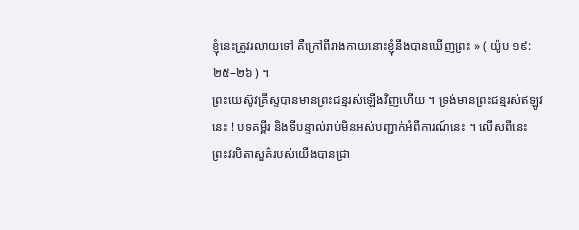ខ្ញុំនេះត្រូវរលាយទៅ គឺក្រៅពីរាងកាយនោះខ្ញុំនឹងបានឃើញព្រះ » ( យ៉ូប ១៩:២៥–២៦ ) ។
ព្រះយេស៊ូវគ្រីស្ទបានមានព្រះជន្មរស់ឡើងវិញហើយ ។ ទ្រង់មានព្រះជន្មរស់ឥឡូវនេះ ! បទគម្ពីរ និងទីបន្ទាល់រាប់មិនអស់បញ្ជាក់អំពីការណ៍នេះ ។ លើសពីនេះ ព្រះវរបិតាសួគ៌របស់យើងបានជ្រា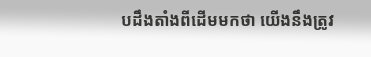បដឹងតាំងពីដើមមកថា យើងនឹងត្រូវ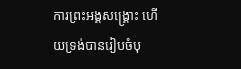ការព្រះអង្គសង្រ្គោះ ហើយទ្រង់បានរៀបចំបុ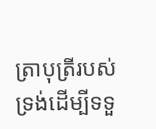ត្រាបុត្រីរបស់ទ្រង់ដើម្បីទទួ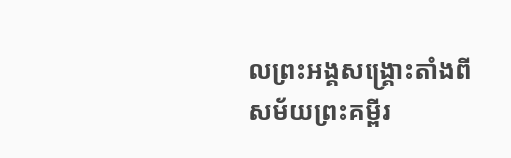លព្រះអង្គសង្គ្រោះតាំងពីសម័យព្រះគម្ពីរ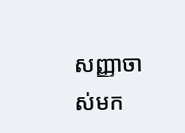សញ្ញាចាស់មក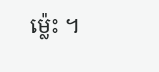ម្ល៉េះ ។